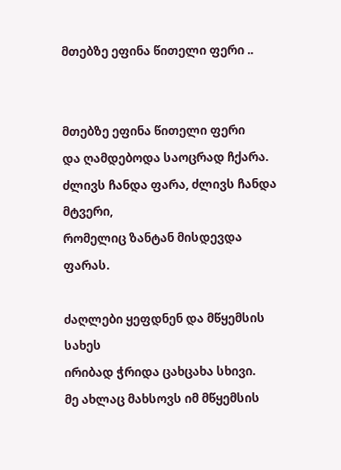მთებზე ეფინა წითელი ფერი ..


მთებზე ეფინა წითელი ფერი
და ღამდებოდა საოცრად ჩქარა.
ძლივს ჩანდა ფარა, ძლივს ჩანდა მტვერი,
რომელიც ზანტან მისდევდა ფარას.

ძაღლები ყეფდნენ და მწყემსის სახეს
ირიბად ჭრიდა ცახცახა სხივი.
მე ახლაც მახსოვს იმ მწყემსის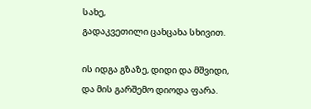სახე,
გადაკვეთილი ცახცახა სხივით.

ის იდგა გზაზე, დიდი და მშვიდი,
და მის გარშემო დიოდა ფარა.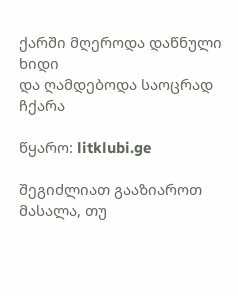ქარში მღეროდა დაწნული ხიდი
და ღამდებოდა საოცრად ჩქარა

წყარო: litklubi.ge

შეგიძლიათ გააზიაროთ მასალა, თუ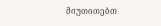მიუთითებთ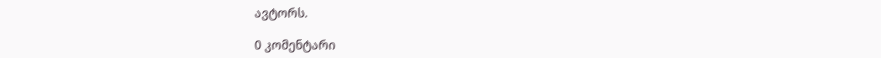ავტორს.

0 კომენტარი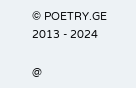© POETRY.GE 2013 - 2024

@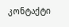კონტაქტი